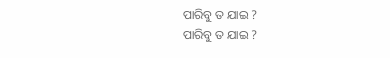ପାରିବୁ ତ ଯାଇ ?
ପାରିବୁ ତ ଯାଇ ?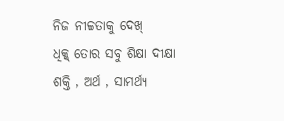ନିଜ ନୀଚ୍ଚତାକୁ ଦେଖ୍
ଧିକ୍କ୍ ତୋର ସବୁ ଶିକ୍ଷା ଦୀକ୍ଷା
ଶକ୍ତି , ଅର୍ଥ , ସାମର୍ଥ୍ୟ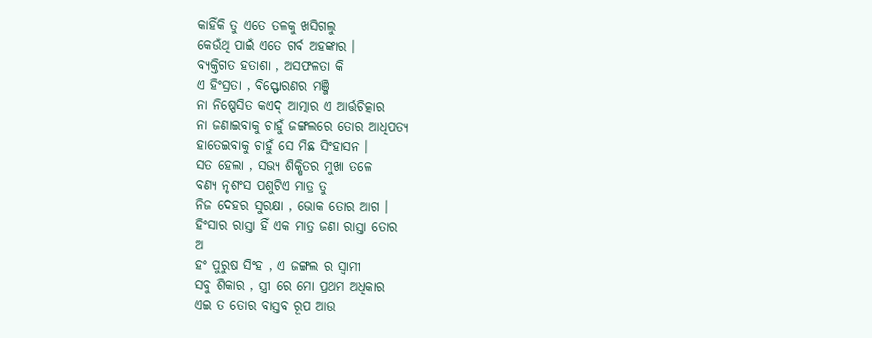କାହିଁକି ତୁ ଏତେ ତଳକୁ ଖସିଗଲୁ
କେଉଁଥି ପାଇଁ ଏତେ ଗର୍ବ ଅହଙ୍କାର ।
ବ୍ୟକ୍ତିଗତ ହତାଶା , ଅସଫଳତା କି
ଏ ହିଂସ୍ରତା , ବିସ୍ଫୋରଣର ମଞ୍ଜି
ନା ନିଷ୍ପେସିତ କଏଦ୍ ଆତ୍ମାର ଏ ଆର୍ତ୍ତଚିତ୍କାର
ନା ଜଣାଇବାକୁ ଚାହୁଁ ଜଙ୍ଗଲରେ ତୋର ଆଧିପତ୍ୟ
ହାତେଇବାକୁ ଚାହୁଁ ସେ ମିଛ ସିଂହାସନ ।
ସତ ହେଲା , ସଭ୍ୟ ଶିକ୍ଷିତର ମୁଖା ତଳେ
ବଣ୍ଯ ନୃଶଂସ ପଶୁଟିଏ ମାତ୍ର ତୁ
ନିଜ ଦେହର ସୁରକ୍ଷା , ଭୋକ ତୋର ଆଗ ।
ହିଂସାର ରାସ୍ତା ହିଁ ଏକ ମାତ୍ର ଜଣା ରାସ୍ତା ତୋର
ଅ
ହଂ ପୁରୁଷ ସିଂହ , ଏ ଜଙ୍ଗଲ ର ସ୍ୱାମୀ
ସବୁ ଶିକାର , ସ୍ତ୍ରୀ ରେ ମୋ ପ୍ରଥମ ଅଧିକାର
ଏଇ ତ ତୋର ବାସ୍ତବ ରୂପ ଆଉ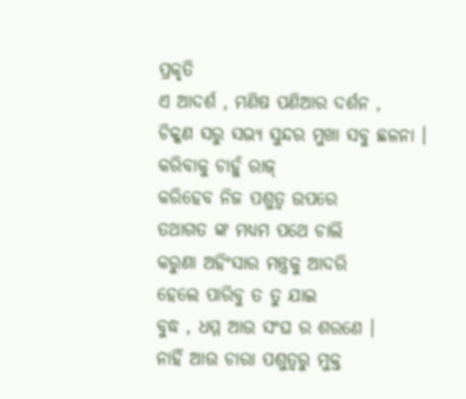ପ୍ରକୃତି
ଏ ଆଦର୍ଶ , ମଣିଷ ପଣିଆର ଦର୍ଶନ ,
ଚିକ୍କଣ ସରୁ ସଭ୍ୟ ସୁନ୍ଦର ମୁଖା ସବୁ ଛଳନା ।
କରିବାକୁ ଚାହୁଁ ରାଜ୍
କରିହେବ ନିଜ ପଶୁତ୍ୱ ଉପରେ
ତଥାଗତ ଙ୍କ ମଧ୍ଯମ ପଥେ ଚାଲି
କରୁଣା ଅହିଂସାର ମନ୍ତ୍ରକୁ ଆଦରି
ହେଲେ ପାରିବୁ ତ ତୁ ଯାଇ
ବୁଦ୍ଧ , ଧମ୍ମ ଆଉ ସଂଘ ର ଶରଣେ ।
ନାହିଁ ଆଉ ଚାରା ପଶୁତ୍ୱରୁ ମୁକ୍ତ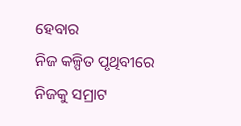ହେବାର
ନିଜ କଳ୍ପିତ ପୃଥିବୀରେ ନିଜକୁ ସମ୍ରାଟ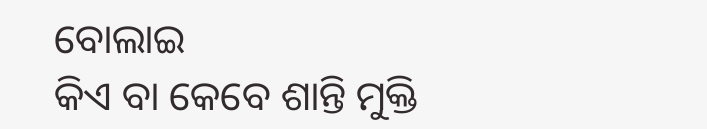ବୋଲାଇ
କିଏ ବା କେବେ ଶାନ୍ତି ମୁକ୍ତି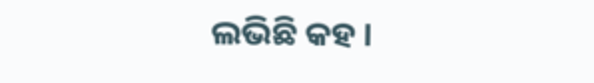ଲଭିଛି କହ ।